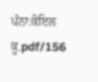ਪੰਨਾ:ਕੋਇਲ ਕੂ.pdf/156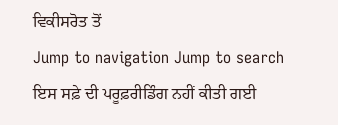ਵਿਕੀਸਰੋਤ ਤੋਂ
Jump to navigation Jump to search
ਇਸ ਸਫ਼ੇ ਦੀ ਪਰੂਫ਼ਰੀਡਿੰਗ ਨਹੀਂ ਕੀਤੀ ਗਈ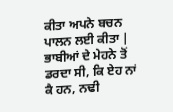ਕੀਤਾ ਅਪਨੇ ਬਚਨ ਪਾਲਨ ਲਈ ਕੀਤਾ | ਭਾਬੀਆਂ ਦੇ ਮੇਹਨੇ ਤੋਂ ਡਰਦਾ ਸੀ, ਕਿ ਏਹ ਨਾਂ ਕੈ ਹਨ, ਨਢੀ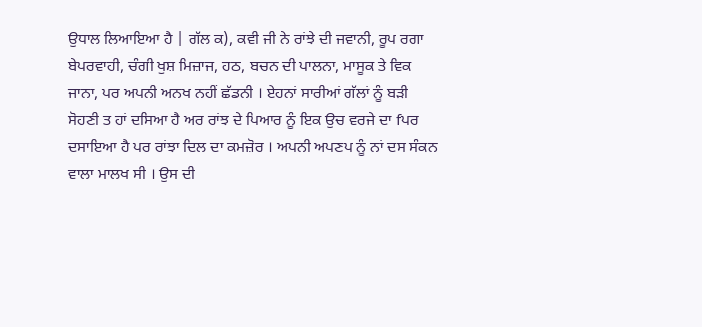ਉਧਾਲ ਲਿਆਇਆ ਹੈ | ਗੱਲ ਕ), ਕਵੀ ਜੀ ਨੇ ਰਾਂਝੇ ਦੀ ਜਵਾਨੀ, ਰੂਪ ਰਗਾ ਬੇਪਰਵਾਹੀ, ਚੰਗੀ ਖੁਸ਼ ਮਿਜ਼ਾਜ, ਹਠ, ਬਚਨ ਦੀ ਪਾਲਨਾ, ਮਾਸੂਕ ਤੇ ਵਿਕ ਜਾਨਾ, ਪਰ ਅਪਨੀ ਅਨਖ ਨਹੀਂ ਛੱਡਨੀ । ਏਹਨਾਂ ਸਾਰੀਆਂ ਗੱਲਾਂ ਨੂੰ ਬੜੀ ਸੋਹਣੀ ਤ ਹਾਂ ਦਸਿਆ ਹੈ ਅਰ ਰਾਂਝ ਦੇ ਪਿਆਰ ਨੂੰ ਇਕ ਉਚ ਵਰਜੇ ਦਾ fਪਰ ਦਸਾਇਆ ਹੈ ਪਰ ਰਾਂਝਾ ਦਿਲ ਦਾ ਕਮਜ਼ੋਰ । ਅਪਨੀ ਅਪਣਪ ਨੂੰ ਨਾਂ ਦਸ ਸੰਕਨ ਵਾਲਾ ਮਾਲਖ ਸੀ । ਉਸ ਦੀ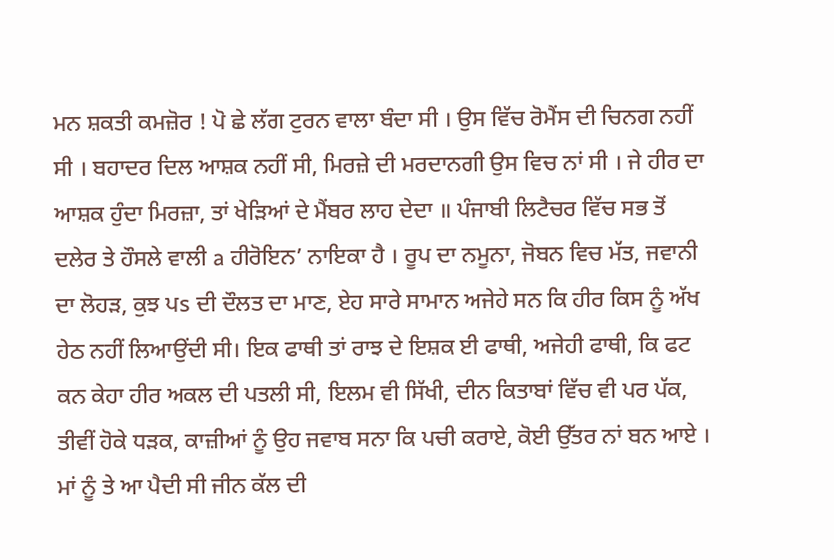ਮਨ ਸ਼ਕਤੀ ਕਮਜ਼ੋਰ ! ਪੋ ਛੇ ਲੱਗ ਟੁਰਨ ਵਾਲਾ ਬੰਦਾ ਸੀ । ਉਸ ਵਿੱਚ ਰੋਮੈਂਸ ਦੀ ਚਿਨਗ ਨਹੀਂ ਸੀ । ਬਹਾਦਰ ਦਿਲ ਆਸ਼ਕ ਨਹੀਂ ਸੀ, ਮਿਰਜ਼ੇ ਦੀ ਮਰਦਾਨਗੀ ਉਸ ਵਿਚ ਨਾਂ ਸੀ । ਜੇ ਹੀਰ ਦਾ ਆਸ਼ਕ ਹੁੰਦਾ ਮਿਰਜ਼ਾ, ਤਾਂ ਖੇੜਿਆਂ ਦੇ ਮੈਂਬਰ ਲਾਹ ਦੇਦਾ ॥ ਪੰਜਾਬੀ ਲਿਟੈਚਰ ਵਿੱਚ ਸਭ ਤੋਂ ਦਲੇਰ ਤੇ ਹੌਸਲੇ ਵਾਲੀ a ਹੀਰੋਇਨ’ ਨਾਇਕਾ ਹੈ । ਰੂਪ ਦਾ ਨਮੂਨਾ, ਜੋਬਨ ਵਿਚ ਮੱਤ, ਜਵਾਨੀ ਦਾ ਲੋਹੜ, ਕੁਝ ਪs ਦੀ ਦੌਲਤ ਦਾ ਮਾਣ, ਏਹ ਸਾਰੇ ਸਾਮਾਨ ਅਜੇਹੇ ਸਨ ਕਿ ਹੀਰ ਕਿਸ ਨੂੰ ਅੱਖ ਹੇਠ ਨਹੀਂ ਲਿਆਉਂਦੀ ਸੀ। ਇਕ ਫਾਥੀ ਤਾਂ ਰਾਝ ਦੇ ਇਸ਼ਕ ਈ ਫਾਥੀ, ਅਜੇਹੀ ਫਾਥੀ, ਕਿ ਫਟ ਕਨ ਕੇਹਾ ਹੀਰ ਅਕਲ ਦੀ ਪਤਲੀ ਸੀ, ਇਲਮ ਵੀ ਸਿੱਖੀ, ਦੀਨ ਕਿਤਾਬਾਂ ਵਿੱਚ ਵੀ ਪਰ ਪੱਕ, ਤੀਵੀਂ ਹੋਕੇ ਧੜਕ, ਕਾਜ਼ੀਆਂ ਨੂੰ ਉਹ ਜਵਾਬ ਸਨਾ ਕਿ ਪਚੀ ਕਰਾਏ, ਕੋਈ ਉੱਤਰ ਨਾਂ ਬਨ ਆਏ । ਮਾਂ ਨੂੰ ਤੇ ਆ ਪੈਦੀ ਸੀ ਜੀਨ ਕੱਲ ਦੀ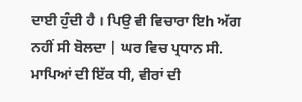ਦਾਈ ਹੁੰਦੀ ਹੈ । ਪਿਉ ਵੀ ਵਿਚਾਰਾ ਇh ਅੱਗ ਨਹੀਂ ਸੀ ਬੋਲਦਾ | ਘਰ ਵਿਚ ਪ੍ਰਧਾਨ ਸੀ. ਮਾਪਿਆਂ ਦੀ ਇੱਕ ਧੀ, ਵੀਰਾਂ ਦੀ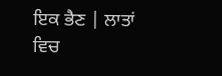ਇਕ ਭੈਣ | ਲਾਤਾਂ ਵਿਚ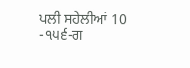ਪਲੀ ਸਹੇਲੀਆਂ 10 -੧੫੬-ਗ